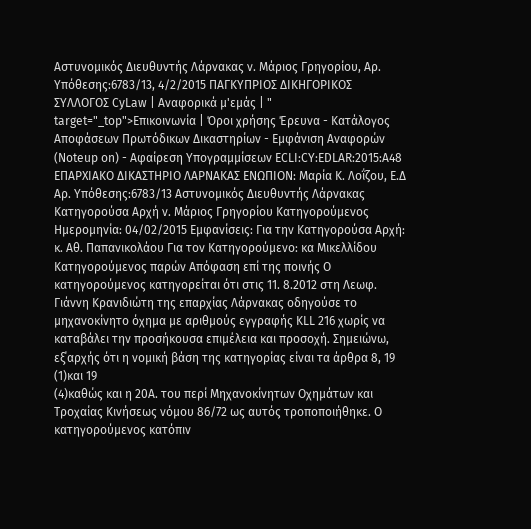Αστυνομικός Διευθυντής Λάρνακας ν. Μάριος Γρηγορίου, Αρ. Υπόθεσης:6783/13, 4/2/2015 ΠΑΓΚΥΠΡΙΟΣ ΔΙΚΗΓΟΡΙΚΟΣ ΣΥΛΛΟΓΟΣ CyLaw | Αναφορικά μ'εμάς | " target="_top">Επικοινωνία | Όροι χρήσης Έρευνα - Κατάλογος Αποφάσεων Πρωτόδικων Δικαστηρίων - Εμφάνιση Αναφορών (Noteup on) - Αφαίρεση Υπογραμμίσεων ECLI:CY:EDLAR:2015:A48 ΕΠΑΡΧΙΑΚΟ ΔΙΚΑΣΤΗΡΙΟ ΛΑΡΝΑΚΑΣ ΕΝΩΠΙΟΝ: Μαρία Κ. Λοΐζου, Ε.Δ Αρ. Υπόθεσης:6783/13 Αστυνομικός Διευθυντής Λάρνακας Κατηγορούσα Αρχή ν. Μάριος Γρηγορίου Κατηγορούμενος Ημερομηνία: 04/02/2015 Εμφανίσεις: Για την Κατηγορούσα Αρχή: κ. Αθ. Παπανικολάου Για τον Κατηγορούμενο: κα Μικελλίδου Κατηγορούμενος παρών Απόφαση επί της ποινής Ο κατηγορούμενος κατηγορείται ότι στις 11. 8.2012 στη Λεωφ. Γιάννη Κρανιδιώτη της επαρχίας Λάρνακας οδηγούσε το μηχανοκίνητο όχημα με αριθμούς εγγραφής KLL 216 χωρίς να καταβάλει την προσήκουσα επιμέλεια και προσοχή. Σημειώνω, εξ΄αρχής ότι η νομική βάση της κατηγορίας είναι τα άρθρα 8, 19
(1)και 19
(4)καθώς και η 20A. του περί Μηχανοκίνητων Οχημάτων και Τροχαίας Κινήσεως νόμου 86/72 ως αυτός τροποποιήθηκε. Ο κατηγορούμενος κατόπιν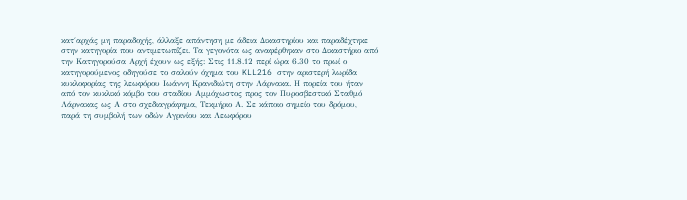κατ΄αρχάς μη παραδοχής, άλλαξε απάντηση με άδεια Δικαστηρίου και παραδέχτηκε στην κατηγορία που αντιμετωπίζει. Τα γεγονότα ως αναφέρθηκαν στο Δικαστήριο από την Κατηγορούσα Αρχή έχουν ως εξής: Στις 11.8.12 περί ώρα 6.30 το πρωί ο κατηγορούμενος οδηγούσε το σαλούν όχημα του KLL216 στην αριστερή λωρίδα κυκλοφορίας της λεωφόρου Ιωάννη Κρανιδιώτη στην Λάρνακα. Η πορεία του ήταν από τον κυκλικό κόμβο του σταδίου Αμμόχωστος προς τον Πυροσβεστικό Σταθμό Λάρνακας ως Α στο σχεδιαγράφημα, Τεκμήριο Α. Σε κάποιο σημείο του δρόμου, παρά τη συμβολή των οδών Αγρινίου και Λεωφόρου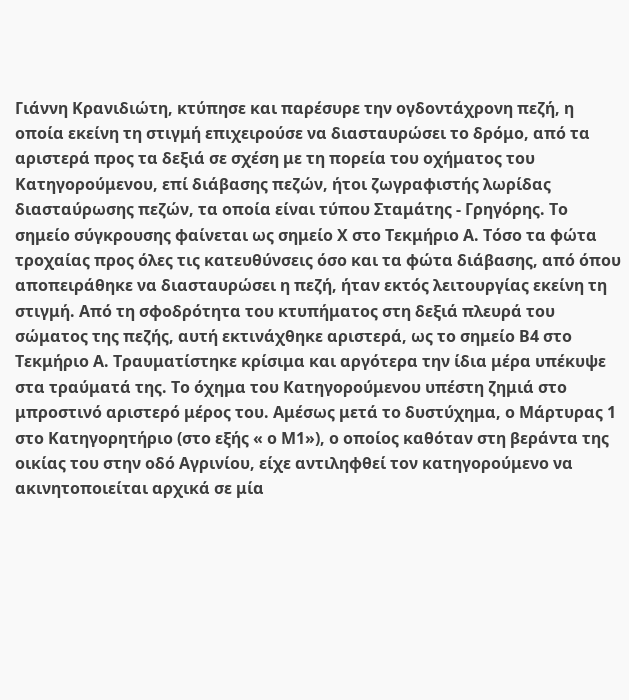Γιάννη Κρανιδιώτη, κτύπησε και παρέσυρε την ογδοντάχρονη πεζή, η οποία εκείνη τη στιγμή επιχειρούσε να διασταυρώσει το δρόμο, από τα αριστερά προς τα δεξιά σε σχέση με τη πορεία του οχήματος του Κατηγορούμενου, επί διάβασης πεζών, ήτοι ζωγραφιστής λωρίδας διασταύρωσης πεζών, τα οποία είναι τύπου Σταμάτης - Γρηγόρης. Το σημείο σύγκρουσης φαίνεται ως σημείο Χ στο Τεκμήριο Α. Τόσο τα φώτα τροχαίας προς όλες τις κατευθύνσεις όσο και τα φώτα διάβασης, από όπου αποπειράθηκε να διασταυρώσει η πεζή, ήταν εκτός λειτουργίας εκείνη τη στιγμή. Από τη σφοδρότητα του κτυπήματος στη δεξιά πλευρά του σώματος της πεζής, αυτή εκτινάχθηκε αριστερά, ως το σημείο Β4 στο Τεκμήριο Α. Τραυματίστηκε κρίσιμα και αργότερα την ίδια μέρα υπέκυψε στα τραύματά της. Το όχημα του Κατηγορούμενου υπέστη ζημιά στο μπροστινό αριστερό μέρος του. Αμέσως μετά το δυστύχημα, ο Μάρτυρας 1 στο Κατηγορητήριο (στο εξής « ο Μ1»), ο οποίος καθόταν στη βεράντα της οικίας του στην οδό Αγρινίου, είχε αντιληφθεί τον κατηγορούμενο να ακινητοποιείται αρχικά σε μία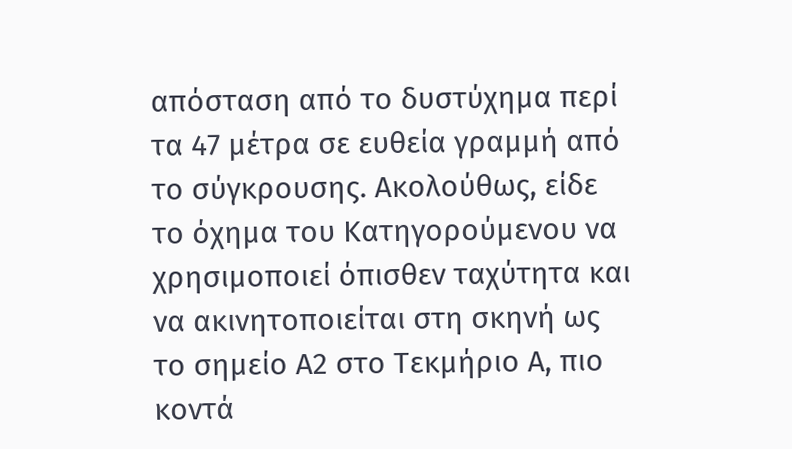απόσταση από το δυστύχημα περί τα 47 μέτρα σε ευθεία γραμμή από το σύγκρουσης. Ακολούθως, είδε το όχημα του Κατηγορούμενου να χρησιμοποιεί όπισθεν ταχύτητα και να ακινητοποιείται στη σκηνή ως το σημείο Α2 στο Τεκμήριο Α, πιο κοντά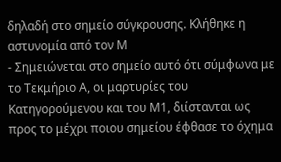δηλαδή στο σημείο σύγκρουσης. Κλήθηκε η αστυνομία από τον Μ
- Σημειώνεται στο σημείο αυτό ότι σύμφωνα με το Τεκμήριο Α, οι μαρτυρίες του Κατηγορούμενου και του Μ1, διίστανται ως προς το μέχρι ποιου σημείου έφθασε το όχημα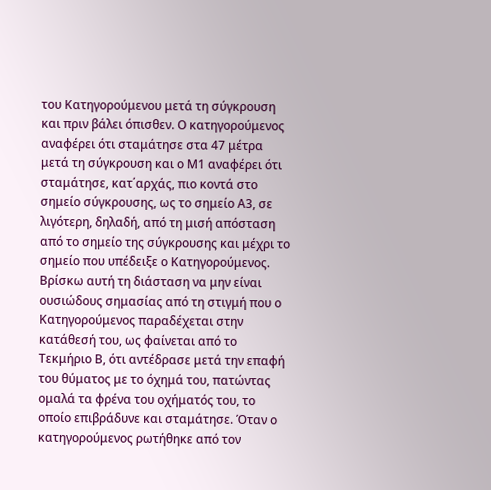του Κατηγορούμενου μετά τη σύγκρουση και πριν βάλει όπισθεν. Ο κατηγορούμενος αναφέρει ότι σταμάτησε στα 47 μέτρα μετά τη σύγκρουση και ο Μ1 αναφέρει ότι σταμάτησε, κατ΄αρχάς, πιο κοντά στο σημείο σύγκρουσης, ως το σημείο Α3, σε λιγότερη, δηλαδή, από τη μισή απόσταση από το σημείο της σύγκρουσης και μέχρι το σημείο που υπέδειξε ο Κατηγορούμενος. Βρίσκω αυτή τη διάσταση να μην είναι ουσιώδους σημασίας από τη στιγμή που ο Κατηγορούμενος παραδέχεται στην κατάθεσή του, ως φαίνεται από το Τεκμήριο Β, ότι αντέδρασε μετά την επαφή του θύματος με το όχημά του, πατώντας ομαλά τα φρένα του οχήματός του, το οποίο επιβράδυνε και σταμάτησε. Όταν ο κατηγορούμενος ρωτήθηκε από τον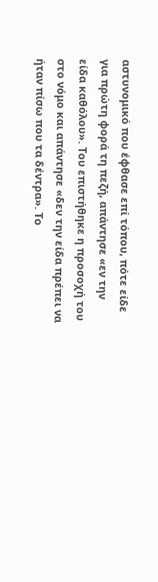αστυνομικό που έφθασε επί τόπου, πότε είδε για πρώτη φορά τη πεζή, απάντησε «εν την είδα καθόλου». Του επιστήθηκε η προσοχή του στο νόμο και απάντησε «δεν την είδα πρέπει να ήταν πίσω που τα δέντρα». Το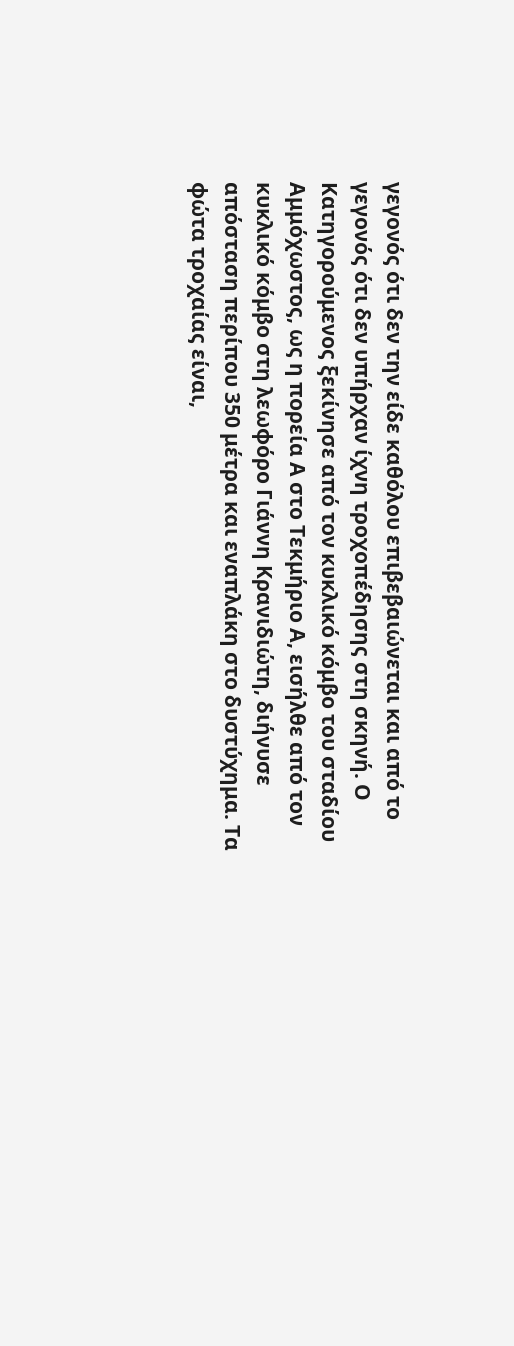γεγονός ότι δεν την είδε καθόλου επιβεβαιώνεται και από το γεγονός ότι δεν υπήρχαν ίχνη τροχοπέδησης στη σκηνή. Ο Κατηγορούμενος ξεκίνησε από τον κυκλικό κόμβο του σταδίου Αμμόχωστος, ως η πορεία Α στο Τεκμήριο Α, εισήλθε από τον κυκλικό κόμβο στη λεωφόρο Γιάννη Κρανιδιώτη, διήνυσε απόσταση περίπου 350 μέτρα και εναπλάκη στο δυστύχημα. Τα φώτα τροχαίας είναι,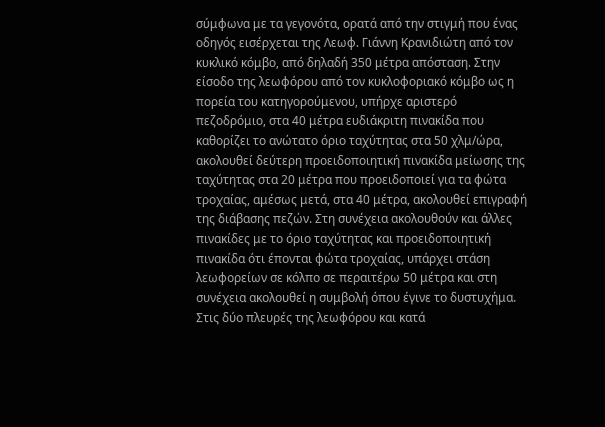σύμφωνα με τα γεγονότα, ορατά από την στιγμή που ένας οδηγός εισέρχεται της Λεωφ. Γιάννη Κρανιδιώτη από τον κυκλικό κόμβο, από δηλαδή 350 μέτρα απόσταση. Στην είσοδο της λεωφόρου από τον κυκλοφοριακό κόμβο ως η πορεία του κατηγορούμενου, υπήρχε αριστερό πεζοδρόμιο, στα 40 μέτρα ευδιάκριτη πινακίδα που καθορίζει το ανώτατο όριο ταχύτητας στα 50 χλμ/ώρα, ακολουθεί δεύτερη προειδοποιητική πινακίδα μείωσης της ταχύτητας στα 20 μέτρα που προειδοποιεί για τα φώτα τροχαίας, αμέσως μετά, στα 40 μέτρα, ακολουθεί επιγραφή της διάβασης πεζών. Στη συνέχεια ακολουθούν και άλλες πινακίδες με το όριο ταχύτητας και προειδοποιητική πινακίδα ότι έπονται φώτα τροχαίας, υπάρχει στάση λεωφορείων σε κόλπο σε περαιτέρω 50 μέτρα και στη συνέχεια ακολουθεί η συμβολή όπου έγινε το δυστυχήμα. Στις δύο πλευρές της λεωφόρου και κατά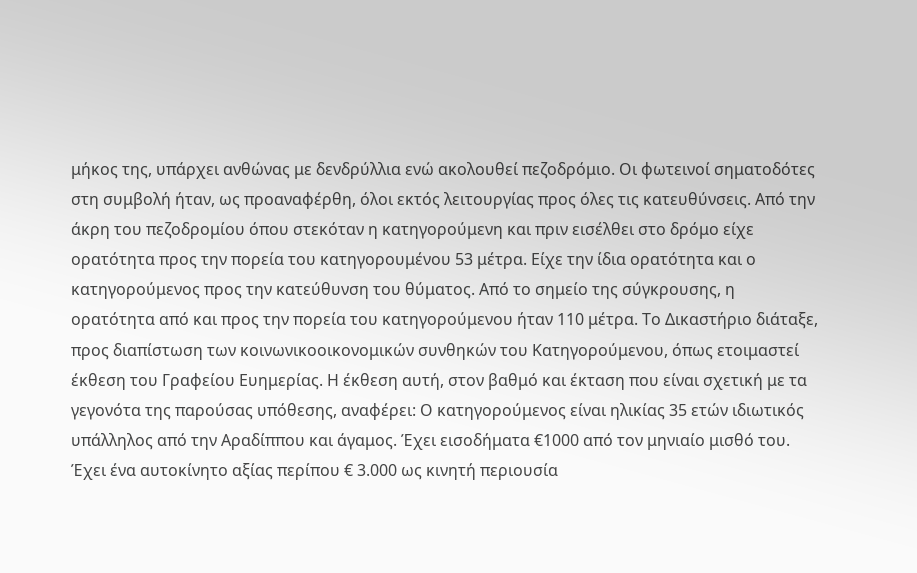μήκος της, υπάρχει ανθώνας με δενδρύλλια ενώ ακολουθεί πεζοδρόμιο. Οι φωτεινοί σηματοδότες στη συμβολή ήταν, ως προαναφέρθη, όλοι εκτός λειτουργίας προς όλες τις κατευθύνσεις. Από την άκρη του πεζοδρομίου όπου στεκόταν η κατηγορούμενη και πριν εισέλθει στο δρόμο είχε ορατότητα προς την πορεία του κατηγορουμένου 53 μέτρα. Είχε την ίδια ορατότητα και ο κατηγορούμενος προς την κατεύθυνση του θύματος. Από το σημείο της σύγκρουσης, η ορατότητα από και προς την πορεία του κατηγορούμενου ήταν 110 μέτρα. Το Δικαστήριο διάταξε, προς διαπίστωση των κοινωνικοοικονομικών συνθηκών του Κατηγορούμενου, όπως ετοιμαστεί έκθεση του Γραφείου Ευημερίας. Η έκθεση αυτή, στον βαθμό και έκταση που είναι σχετική με τα γεγονότα της παρούσας υπόθεσης, αναφέρει: Ο κατηγορούμενος είναι ηλικίας 35 ετών ιδιωτικός υπάλληλος από την Αραδίππου και άγαμος. Έχει εισοδήματα €1000 από τον μηνιαίο μισθό του. Έχει ένα αυτοκίνητο αξίας περίπου € 3.000 ως κινητή περιουσία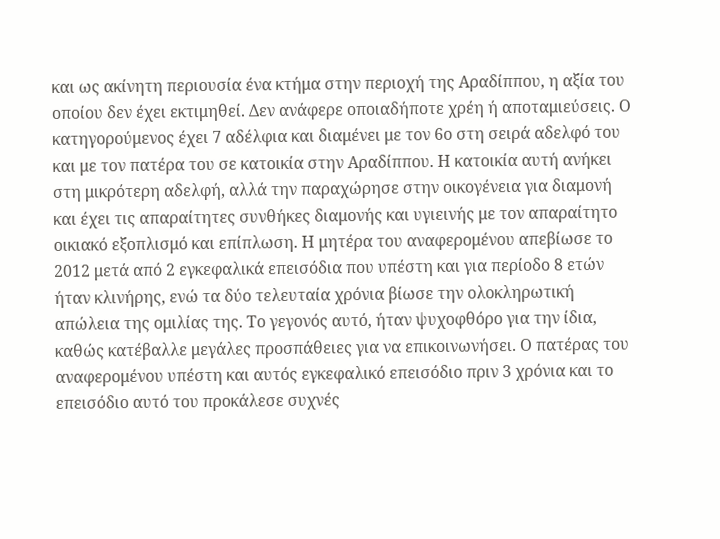και ως ακίνητη περιουσία ένα κτήμα στην περιοχή της Αραδίππου, η αξία του οποίου δεν έχει εκτιμηθεί. Δεν ανάφερε οποιαδήποτε χρέη ή αποταμιεύσεις. Ο κατηγορούμενος έχει 7 αδέλφια και διαμένει με τον 6ο στη σειρά αδελφό του και με τον πατέρα του σε κατοικία στην Αραδίππου. Η κατοικία αυτή ανήκει στη μικρότερη αδελφή, αλλά την παραχώρησε στην οικογένεια για διαμονή και έχει τις απαραίτητες συνθήκες διαμονής και υγιεινής με τον απαραίτητο οικιακό εξοπλισμό και επίπλωση. Η μητέρα του αναφερομένου απεβίωσε το 2012 μετά από 2 εγκεφαλικά επεισόδια που υπέστη και για περίοδο 8 ετών ήταν κλινήρης, ενώ τα δύο τελευταία χρόνια βίωσε την ολοκληρωτική απώλεια της ομιλίας της. Το γεγονός αυτό, ήταν ψυχοφθόρο για την ίδια, καθώς κατέβαλλε μεγάλες προσπάθειες για να επικοινωνήσει. Ο πατέρας του αναφερομένου υπέστη και αυτός εγκεφαλικό επεισόδιο πριν 3 χρόνια και το επεισόδιο αυτό του προκάλεσε συχνές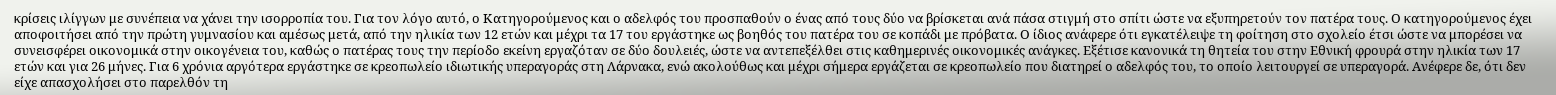κρίσεις ιλίγγων με συνέπεια να χάνει την ισορροπία του. Για τον λόγο αυτό, ο Κατηγορούμενος και ο αδελφός του προσπαθούν ο ένας από τους δύο να βρίσκεται ανά πάσα στιγμή στο σπίτι ώστε να εξυπηρετούν τον πατέρα τους. Ο κατηγορούμενος έχει αποφοιτήσει από την πρώτη γυμνασίου και αμέσως μετά, από την ηλικία των 12 ετών και μέχρι τα 17 του εργάστηκε ως βοηθός του πατέρα του σε κοπάδι με πρόβατα. Ο ίδιος ανάφερε ότι εγκατέλειψε τη φοίτηση στο σχολείο έτσι ώστε να μπορέσει να συνεισφέρει οικονομικά στην οικογένεια του, καθώς ο πατέρας τους την περίοδο εκείνη εργαζόταν σε δύο δουλειές, ώστε να αντεπεξέλθει στις καθημερινές οικονομικές ανάγκες. Εξέτισε κανονικά τη θητεία του στην Εθνική φρουρά στην ηλικία των 17 ετών και για 26 μήνες. Για 6 χρόνια αργότερα εργάστηκε σε κρεοπωλείο ιδιωτικής υπεραγοράς στη Λάρνακα, ενώ ακολούθως και μέχρι σήμερα εργάζεται σε κρεοπωλείο που διατηρεί ο αδελφός του, το οποίο λειτουργεί σε υπεραγορά. Ανέφερε δε, ότι δεν είχε απασχολήσει στο παρελθόν τη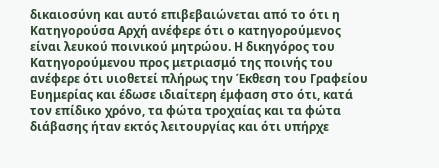δικαιοσύνη και αυτό επιβεβαιώνεται από το ότι η Κατηγορούσα Αρχή ανέφερε ότι ο κατηγορούμενος είναι λευκού ποινικού μητρώου. Η δικηγόρος του Κατηγορούμενου προς μετριασμό της ποινής του ανέφερε ότι υιοθετεί πλήρως την Έκθεση του Γραφείου Ευημερίας και έδωσε ιδιαίτερη έμφαση στο ότι, κατά τον επίδικο χρόνο, τα φώτα τροχαίας και τα φώτα διάβασης ήταν εκτός λειτουργίας και ότι υπήρχε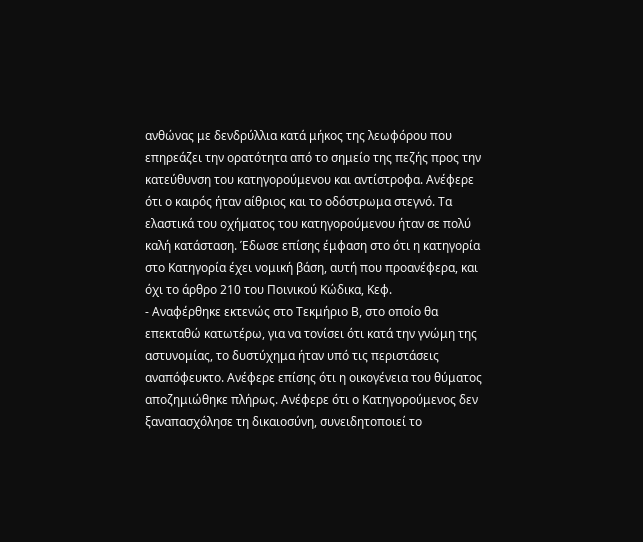ανθώνας με δενδρύλλια κατά μήκος της λεωφόρου που επηρεάζει την ορατότητα από το σημείο της πεζής προς την κατεύθυνση του κατηγορούμενου και αντίστροφα. Ανέφερε ότι ο καιρός ήταν αίθριος και το οδόστρωμα στεγνό. Τα ελαστικά του οχήματος του κατηγορούμενου ήταν σε πολύ καλή κατάσταση. Έδωσε επίσης έμφαση στο ότι η κατηγορία στο Κατηγορία έχει νομική βάση, αυτή που προανέφερα, και όχι το άρθρο 210 του Ποινικού Κώδικα, Κεφ.
- Αναφέρθηκε εκτενώς στο Τεκμήριο Β, στο οποίο θα επεκταθώ κατωτέρω, για να τονίσει ότι κατά την γνώμη της αστυνομίας, το δυστύχημα ήταν υπό τις περιστάσεις αναπόφευκτο. Ανέφερε επίσης ότι η οικογένεια του θύματος αποζημιώθηκε πλήρως. Ανέφερε ότι ο Κατηγορούμενος δεν ξαναπασχόλησε τη δικαιοσύνη, συνειδητοποιεί το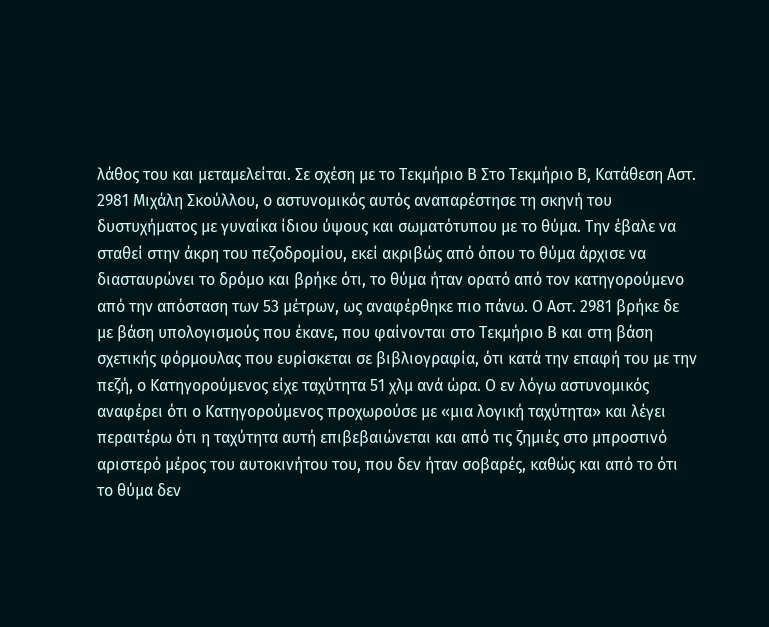λάθος του και μεταμελείται. Σε σχέση με το Τεκμήριο Β Στο Τεκμήριο Β, Κατάθεση Αστ. 2981 Μιχάλη Σκούλλου, ο αστυνομικός αυτός αναπαρέστησε τη σκηνή του δυστυχήματος με γυναίκα ίδιου ύψους και σωματότυπου με το θύμα. Την έβαλε να σταθεί στην άκρη του πεζοδρομίου, εκεί ακριβώς από όπου το θύμα άρχισε να διασταυρώνει το δρόμο και βρήκε ότι, το θύμα ήταν ορατό από τον κατηγορούμενο από την απόσταση των 53 μέτρων, ως αναφέρθηκε πιο πάνω. Ο Αστ. 2981 βρήκε δε με βάση υπολογισμούς που έκανε, που φαίνονται στο Τεκμήριο Β και στη βάση σχετικής φόρμουλας που ευρίσκεται σε βιβλιογραφία, ότι κατά την επαφή του με την πεζή, ο Κατηγορούμενος είχε ταχύτητα 51 χλμ ανά ώρα. Ο εν λόγω αστυνομικός αναφέρει ότι ο Κατηγορούμενος προχωρούσε με «μια λογική ταχύτητα» και λέγει περαιτέρω ότι η ταχύτητα αυτή επιβεβαιώνεται και από τις ζημιές στο μπροστινό αριστερό μέρος του αυτοκινήτου του, που δεν ήταν σοβαρές, καθώς και από το ότι το θύμα δεν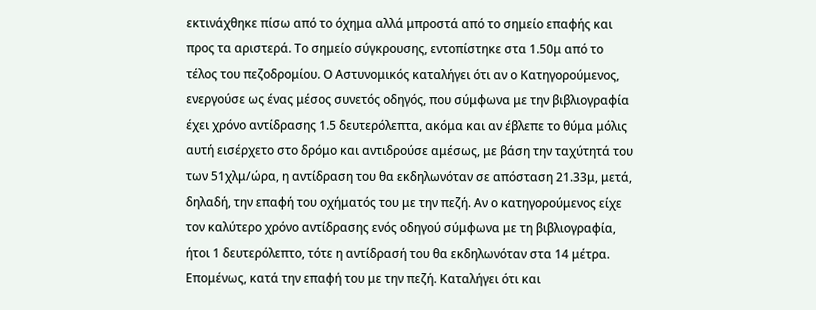εκτινάχθηκε πίσω από το όχημα αλλά μπροστά από το σημείο επαφής και προς τα αριστερά. Το σημείο σύγκρουσης, εντοπίστηκε στα 1.50μ από το τέλος του πεζοδρομίου. Ο Αστυνομικός καταλήγει ότι αν ο Κατηγορούμενος, ενεργούσε ως ένας μέσος συνετός οδηγός, που σύμφωνα με την βιβλιογραφία έχει χρόνο αντίδρασης 1.5 δευτερόλεπτα, ακόμα και αν έβλεπε το θύμα μόλις αυτή εισέρχετο στο δρόμο και αντιδρούσε αμέσως, με βάση την ταχύτητά του των 51χλμ/ώρα, η αντίδραση του θα εκδηλωνόταν σε απόσταση 21.33μ, μετά, δηλαδή, την επαφή του οχήματός του με την πεζή. Αν ο κατηγορούμενος είχε τον καλύτερο χρόνο αντίδρασης ενός οδηγού σύμφωνα με τη βιβλιογραφία, ήτοι 1 δευτερόλεπτο, τότε η αντίδρασή του θα εκδηλωνόταν στα 14 μέτρα. Επομένως, κατά την επαφή του με την πεζή. Καταλήγει ότι και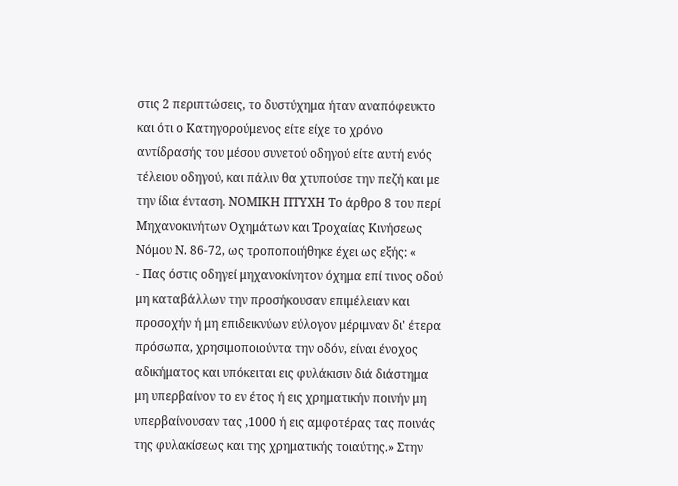στις 2 περιπτώσεις, το δυστύχημα ήταν αναπόφευκτο και ότι ο Κατηγορούμενος είτε είχε το χρόνο αντίδρασής του μέσου συνετού οδηγού είτε αυτή ενός τέλειου οδηγού, και πάλιν θα χτυπούσε την πεζή και με την ίδια ένταση. ΝΟΜΙΚΗ ΠΤΥΧΗ Το άρθρο 8 του περί Μηχανοκινήτων Οχημάτων και Τροχαίας Κινήσεως Νόμου Ν. 86-72, ως τροποποιήθηκε έχει ως εξής: «
- Πας όστις οδηγεί μηχανοκίνητον όχημα επί τινος οδού μη καταβάλλων την προσήκουσαν επιμέλειαν και προσοχήν ή μη επιδεικνύων εύλογον μέριμναν δι' έτερα πρόσωπα, χρησιμοποιούντα την οδόν, είναι ένοχος αδικήματος και υπόκειται εις φυλάκισιν διά διάστημα μη υπερβαίνον το εν έτος ή εις χρηματικήν ποινήν μη υπερβαίνουσαν τας ,1000 ή εις αμφοτέρας τας ποινάς της φυλακίσεως και της χρηματικής τοιαύτης.» Στην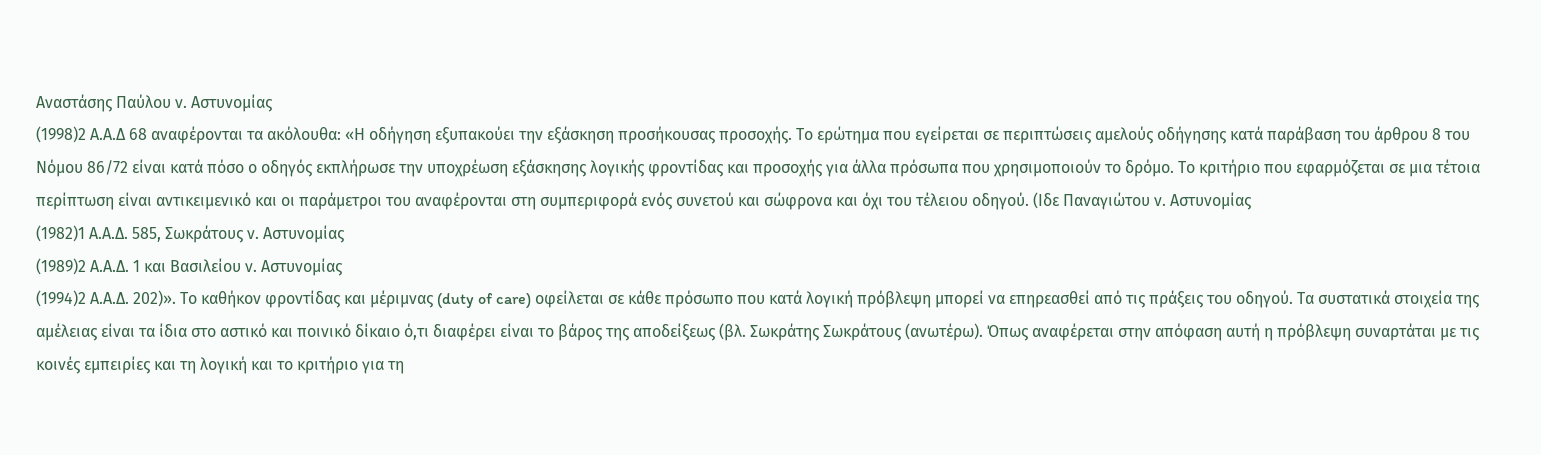Αναστάσης Παύλου ν. Αστυνομίας
(1998)2 Α.Α.Δ 68 αναφέρονται τα ακόλουθα: «Η οδήγηση εξυπακούει την εξάσκηση προσήκουσας προσοχής. Το ερώτημα που εγείρεται σε περιπτώσεις αμελούς οδήγησης κατά παράβαση του άρθρου 8 του Νόμου 86/72 είναι κατά πόσο ο οδηγός εκπλήρωσε την υποχρέωση εξάσκησης λογικής φροντίδας και προσοχής για άλλα πρόσωπα που χρησιμοποιούν το δρόμο. Το κριτήριο που εφαρμόζεται σε μια τέτοια περίπτωση είναι αντικειμενικό και οι παράμετροι του αναφέρονται στη συμπεριφορά ενός συνετού και σώφρονα και όχι του τέλειου οδηγού. (Ιδε Παναγιώτου ν. Αστυνομίας
(1982)1 Α.Α.Δ. 585, Σωκράτους ν. Αστυνομίας
(1989)2 Α.Α.Δ. 1 και Βασιλείου ν. Αστυνομίας
(1994)2 Α.Α.Δ. 202)». Το καθήκον φροντίδας και μέριμνας (duty of care) οφείλεται σε κάθε πρόσωπο που κατά λογική πρόβλεψη μπορεί να επηρεασθεί από τις πράξεις του οδηγού. Τα συστατικά στοιχεία της αμέλειας είναι τα ίδια στο αστικό και ποινικό δίκαιο ό,τι διαφέρει είναι το βάρος της αποδείξεως (βλ. Σωκράτης Σωκράτους (ανωτέρω). Όπως αναφέρεται στην απόφαση αυτή η πρόβλεψη συναρτάται με τις κοινές εμπειρίες και τη λογική και το κριτήριο για τη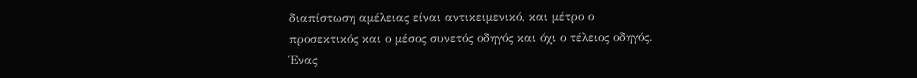διαπίστωση αμέλειας είναι αντικειμενικό, και μέτρο ο προσεκτικός και ο μέσος συνετός οδηγός και όχι ο τέλειος οδηγός. Ένας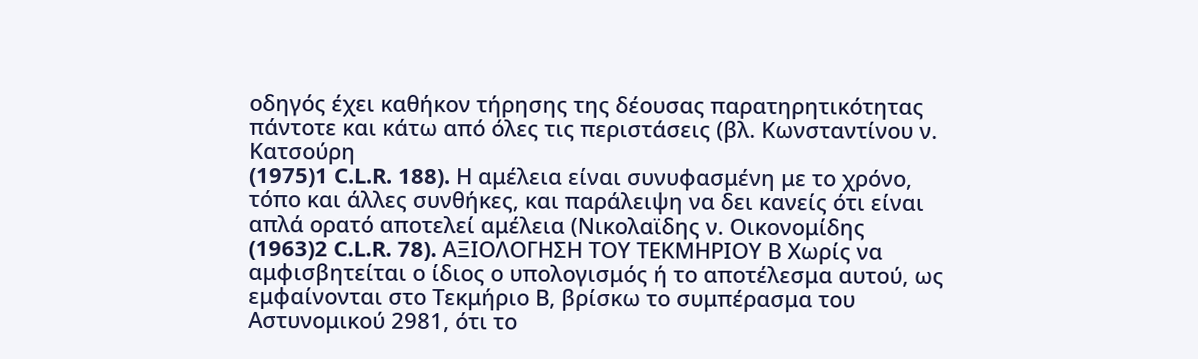οδηγός έχει καθήκον τήρησης της δέουσας παρατηρητικότητας πάντοτε και κάτω από όλες τις περιστάσεις (βλ. Κωνσταντίνου ν. Κατσούρη
(1975)1 C.L.R. 188). Η αμέλεια είναι συνυφασμένη με το χρόνο, τόπο και άλλες συνθήκες, και παράλειψη να δει κανείς ότι είναι απλά ορατό αποτελεί αμέλεια (Νικολαϊδης ν. Οικονομίδης
(1963)2 C.L.R. 78). ΑΞΙΟΛΟΓΗΣΗ ΤΟΥ ΤΕΚΜΗΡΙΟΥ Β Χωρίς να αμφισβητείται ο ίδιος ο υπολογισμός ή το αποτέλεσμα αυτού, ως εμφαίνονται στο Τεκμήριο Β, βρίσκω το συμπέρασμα του Αστυνομικού 2981, ότι το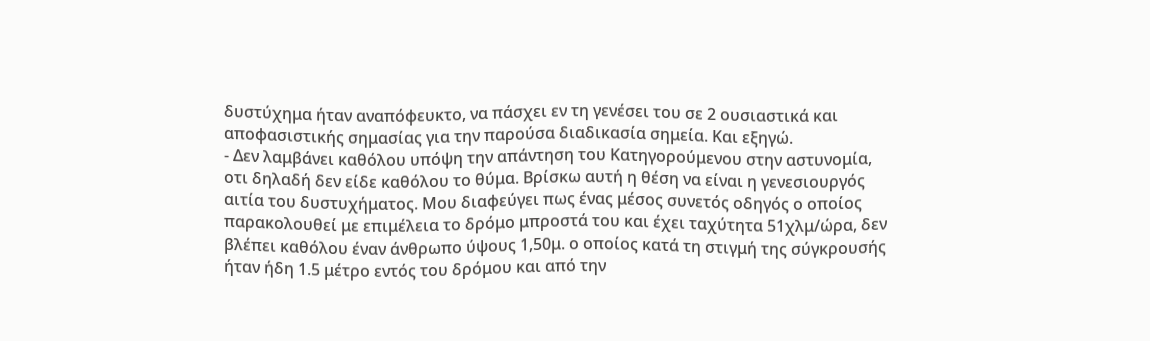δυστύχημα ήταν αναπόφευκτο, να πάσχει εν τη γενέσει του σε 2 ουσιαστικά και αποφασιστικής σημασίας για την παρούσα διαδικασία σημεία. Και εξηγώ.
- Δεν λαμβάνει καθόλου υπόψη την απάντηση του Κατηγορούμενου στην αστυνομία, οτι δηλαδή δεν είδε καθόλου το θύμα. Βρίσκω αυτή η θέση να είναι η γενεσιουργός αιτία του δυστυχήματος. Μου διαφεύγει πως ένας μέσος συνετός οδηγός ο οποίος παρακολουθεί με επιμέλεια το δρόμο μπροστά του και έχει ταχύτητα 51χλμ/ώρα, δεν βλέπει καθόλου έναν άνθρωπο ύψους 1,50μ. ο οποίος κατά τη στιγμή της σύγκρουσής ήταν ήδη 1.5 μέτρο εντός του δρόμου και από την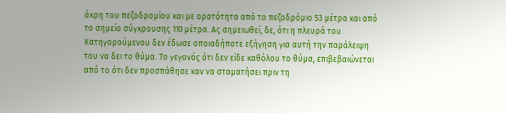άκρη του πεζοδρομίου και με ορατότητα από το πεζοδρόμιο 53 μέτρα και από το σημείο σύγκρουσης 110 μέτρα. Ας σημειωθεί, δε, ότι η πλευρά του Κατηγορούμενου δεν έδωσε οποιαδήποτε εξήγηση για αυτή την παράλειψη του να δει το θύμα. Το γεγονός ότι δεν είδε καθόλου το θύμα, επιβεβαιώνεται από το ότι δεν προσπάθησε καν να σταματήσει πριν τη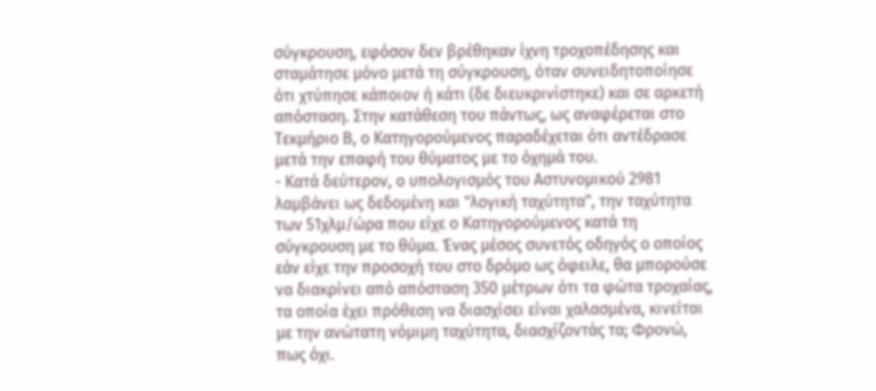σύγκρουση, εφόσον δεν βρέθηκαν ίχνη τροχοπέδησης και σταμάτησε μόνο μετά τη σύγκρουση, όταν συνειδητοποίησε ότι χτύπησε κάποιον ή κάτι (δε διευκρινίστηκε) και σε αρκετή απόσταση. Στην κατάθεση του πάντως, ως αναφέρεται στο Τεκμήριο Β, ο Κατηγορούμενος παραδέχεται ότι αντέδρασε μετά την επαφή του θύματος με το όχημά του.
- Κατά δεύτερον, ο υπολογισμός του Αστυνομικού 2981 λαμβάνει ως δεδομένη και "λογική ταχύτητα", την ταχύτητα των 51χλμ/ώρα που είχε ο Κατηγορούμενος κατά τη σύγκρουση με το θύμα. Ένας μέσος συνετός οδηγός ο οποίος εάν είχε την προσοχή του στο δρόμο ως όφειλε, θα μπορούσε να διακρίνει από απόσταση 350 μέτρων ότι τα φώτα τροχαίας, τα οποία έχει πρόθεση να διασχίσει είναι χαλασμένα, κινείται με την ανώτατη νόμιμη ταχύτητα, διασχίζοντάς τα; Φρονώ, πως όχι.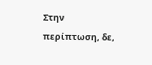Στην περίπτωση, δε,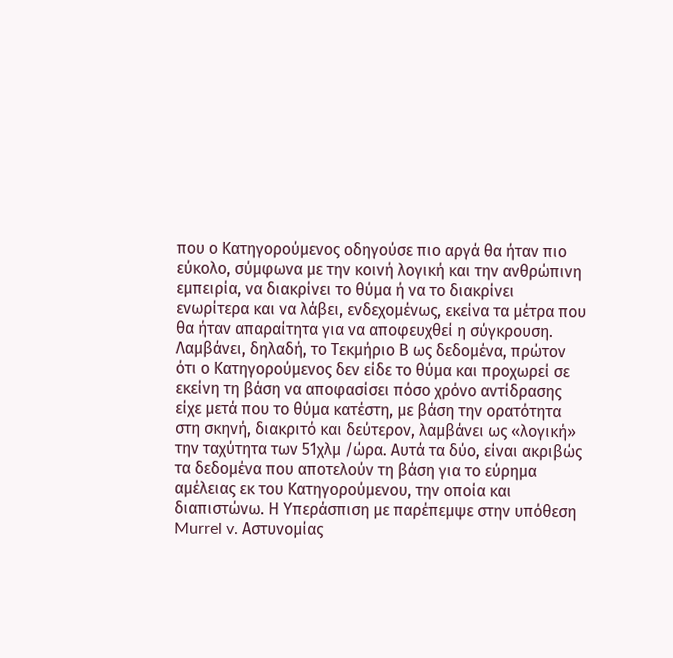που ο Κατηγορούμενος οδηγούσε πιο αργά θα ήταν πιο εύκολο, σύμφωνα με την κοινή λογική και την ανθρώπινη εμπειρία, να διακρίνει το θύμα ή να το διακρίνει ενωρίτερα και να λάβει, ενδεχομένως, εκείνα τα μέτρα που θα ήταν απαραίτητα για να αποφευχθεί η σύγκρουση. Λαμβάνει, δηλαδή, το Τεκμήριο Β ως δεδομένα, πρώτον ότι ο Κατηγορούμενος δεν είδε το θύμα και προχωρεί σε εκείνη τη βάση να αποφασίσει πόσο χρόνο αντίδρασης είχε μετά που το θύμα κατέστη, με βάση την ορατότητα στη σκηνή, διακριτό και δεύτερον, λαμβάνει ως «λογική» την ταχύτητα των 51χλμ /ώρα. Αυτά τα δύο, είναι ακριβώς τα δεδομένα που αποτελούν τη βάση για το εύρημα αμέλειας εκ του Κατηγορούμενου, την οποία και διαπιστώνω. Η Υπεράσπιση με παρέπεμψε στην υπόθεση Murrel v. Αστυνομίας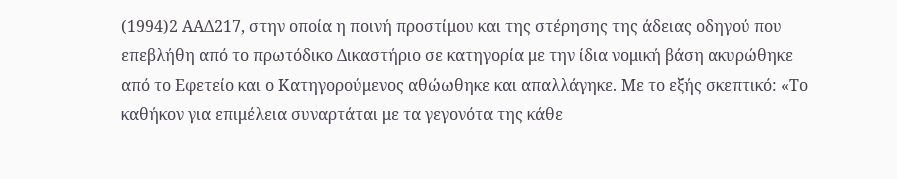(1994)2 ΑΑΔ217, στην οποία η ποινή προστίμου και της στέρησης της άδειας οδηγού που επεβλήθη από το πρωτόδικο Δικαστήριο σε κατηγορία με την ίδια νομική βάση ακυρώθηκε από το Εφετείο και ο Κατηγορούμενος αθώωθηκε και απαλλάγηκε. Με το εξής σκεπτικό: «Το καθήκον για επιμέλεια συναρτάται με τα γεγονότα της κάθε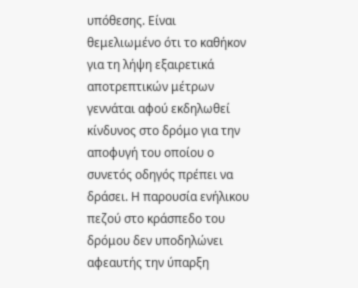υπόθεσης. Είναι θεμελιωμένο ότι το καθήκον για τη λήψη εξαιρετικά αποτρεπτικών μέτρων γεννάται αφού εκδηλωθεί κίνδυνος στο δρόμο για την αποφυγή του οποίου ο συνετός οδηγός πρέπει να δράσει. Η παρουσία ενήλικου πεζού στο κράσπεδο του δρόμου δεν υποδηλώνει αφεαυτής την ύπαρξη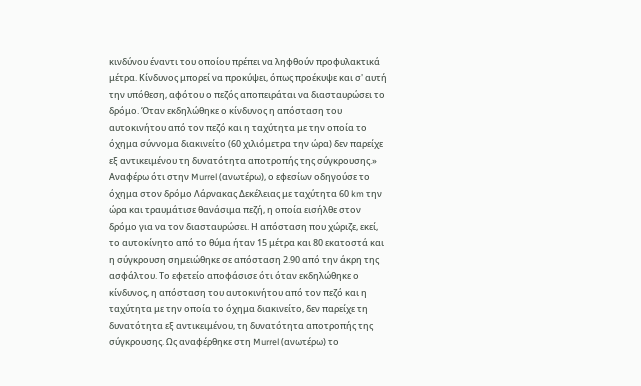κινδύνου έναντι του οποίου πρέπει να ληφθούν προφυλακτικά μέτρα. Κίνδυνος μπορεί να προκύψει, όπως προέκυψε και σ' αυτή την υπόθεση, αφότου ο πεζός αποπειράται να διασταυρώσει το δρόμο. Όταν εκδηλώθηκε ο κίνδυνος η απόσταση του αυτοκινήτου από τον πεζό και η ταχύτητα με την οποία το όχημα σύννομα διακινείτο (60 χιλιόμετρα την ώρα) δεν παρείχε εξ αντικειμένου τη δυνατότητα αποτροπής της σύγκρουσης.» Αναφέρω ότι στην Murrel (ανωτέρω), ο εφεσίων οδηγούσε το όχημα στον δρόμο Λάρνακας Δεκέλειας με ταχύτητα 60 km την ώρα και τραυμάτισε θανάσιμα πεζή, η οποία εισήλθε στον δρόμο για να τον διασταυρώσει. Η απόσταση που χώριζε, εκεί, το αυτοκίνητο από το θύμα ήταν 15 μέτρα και 80 εκατοστά και η σύγκρουση σημειώθηκε σε απόσταση 2.90 από την άκρη της ασφάλτου. Το εφετείο αποφάσισε ότι όταν εκδηλώθηκε ο κίνδυνος, η απόσταση του αυτοκινήτου από τον πεζό και η ταχύτητα με την οποία το όχημα διακινείτο, δεν παρείχε τη δυνατότητα εξ αντικειμένου, τη δυνατότητα αποτροπής της σύγκρουσης. Ως αναφέρθηκε στη Murrel (ανωτέρω) το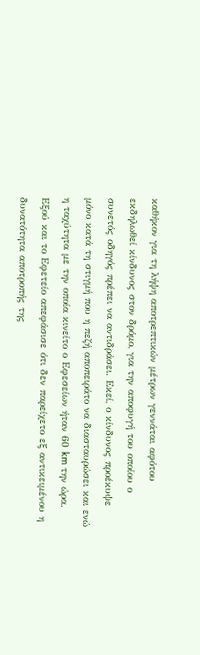καθήκον για τη λήψη αποτρεπτικών μέτρων γεννάται αφότου εκδηλωθεί κίνδυνος στον δρόμο, για την αποφυγή του οποίου ο συνετός οδηγός πρέπει να αντιδράσει. Εκεί, ο κίνδυνος προέκυψε μόνο κατά τη στιγμή που η πεζή αποπειράτο να διασταυρώσει και ενώ η ταχύτητα με την οποία κινείτο ο Εφεσείων ήταν 60 km την ώρα. Εξού και το Εφετείο απεφάσισε ότι δεν παρείχετο εξ αντικειμένου η δυνατότητα αποτροπής της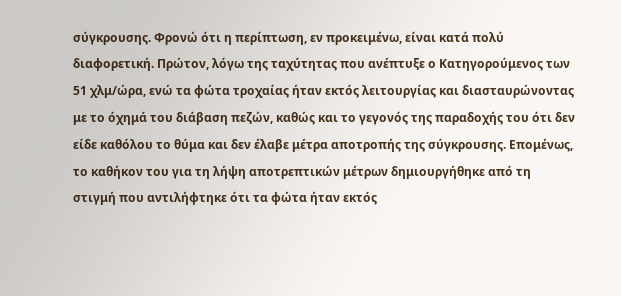σύγκρουσης. Φρονώ ότι η περίπτωση, εν προκειμένω, είναι κατά πολύ διαφορετική. Πρώτον, λόγω της ταχύτητας που ανέπτυξε ο Κατηγορούμενος των 51 χλμ/ώρα, ενώ τα φώτα τροχαίας ήταν εκτός λειτουργίας και διασταυρώνοντας με το όχημά του διάβαση πεζών, καθώς και το γεγονός της παραδοχής του ότι δεν είδε καθόλου το θύμα και δεν έλαβε μέτρα αποτροπής της σύγκρουσης. Επομένως, το καθήκον του για τη λήψη αποτρεπτικών μέτρων δημιουργήθηκε από τη στιγμή που αντιλήφτηκε ότι τα φώτα ήταν εκτός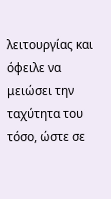λειτουργίας και όφειλε να μειώσει την ταχύτητα του τόσο, ώστε σε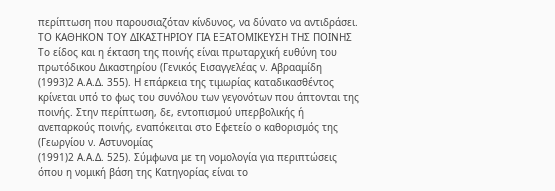περίπτωση που παρουσιαζόταν κίνδυνος, να δύνατο να αντιδράσει. ΤΟ ΚΑΘΗΚΟΝ ΤΟΥ ΔΙΚΑΣΤΗΡΙΟΥ ΓΙΑ ΕΞΑΤΟΜΙΚΕΥΣΗ ΤΗΣ ΠΟΙΝΗΣ Το είδος και η έκταση της ποινής είναι πρωταρχική ευθύνη του πρωτόδικου Δικαστηρίου (Γενικός Εισαγγελέας ν. Αβρααμίδη
(1993)2 Α.Α.Δ. 355). Η επάρκεια της τιμωρίας καταδικασθέντος κρίνεται υπό το φως του συνόλου των γεγονότων που άπτονται της ποινής. Στην περίπτωση, δε, εντοπισμού υπερβολικής ή ανεπαρκούς ποινής, εναπόκειται στο Εφετείο ο καθορισμός της (Γεωργίου ν. Αστυνομίας
(1991)2 Α.Α.Δ. 525). Σύμφωνα με τη νομολογία για περιπτώσεις όπου η νομική βάση της Κατηγορίας είναι το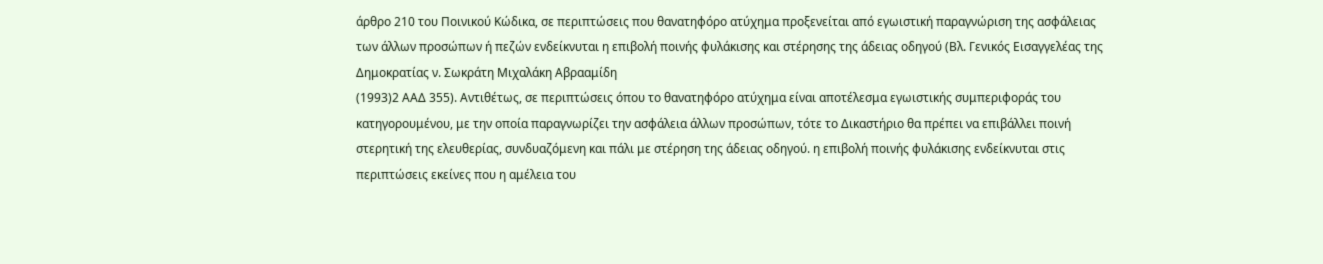άρθρο 210 του Ποινικού Κώδικα, σε περιπτώσεις που θανατηφόρο ατύχημα προξενείται από εγωιστική παραγνώριση της ασφάλειας των άλλων προσώπων ή πεζών ενδείκνυται η επιβολή ποινής φυλάκισης και στέρησης της άδειας οδηγού (Βλ. Γενικός Εισαγγελέας της Δημοκρατίας ν. Σωκράτη Μιχαλάκη Αβρααμίδη
(1993)2 ΑΑΔ 355). Αντιθέτως, σε περιπτώσεις όπου το θανατηφόρο ατύχημα είναι αποτέλεσμα εγωιστικής συμπεριφοράς του κατηγορουμένου, με την οποία παραγνωρίζει την ασφάλεια άλλων προσώπων, τότε το Δικαστήριο θα πρέπει να επιβάλλει ποινή στερητική της ελευθερίας, συνδυαζόμενη και πάλι με στέρηση της άδειας οδηγού. η επιβολή ποινής φυλάκισης ενδείκνυται στις περιπτώσεις εκείνες που η αμέλεια του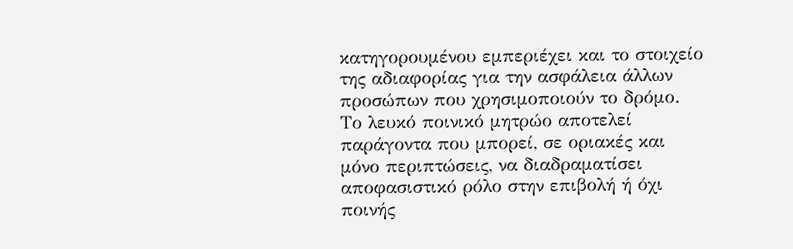κατηγορουμένου εμπεριέχει και το στοιχείο της αδιαφορίας για την ασφάλεια άλλων προσώπων που χρησιμοποιούν το δρόμο. Το λευκό ποινικό μητρώο αποτελεί παράγοντα που μπορεί, σε οριακές και μόνο περιπτώσεις, να διαδραματίσει αποφασιστικό ρόλο στην επιβολή ή όχι ποινής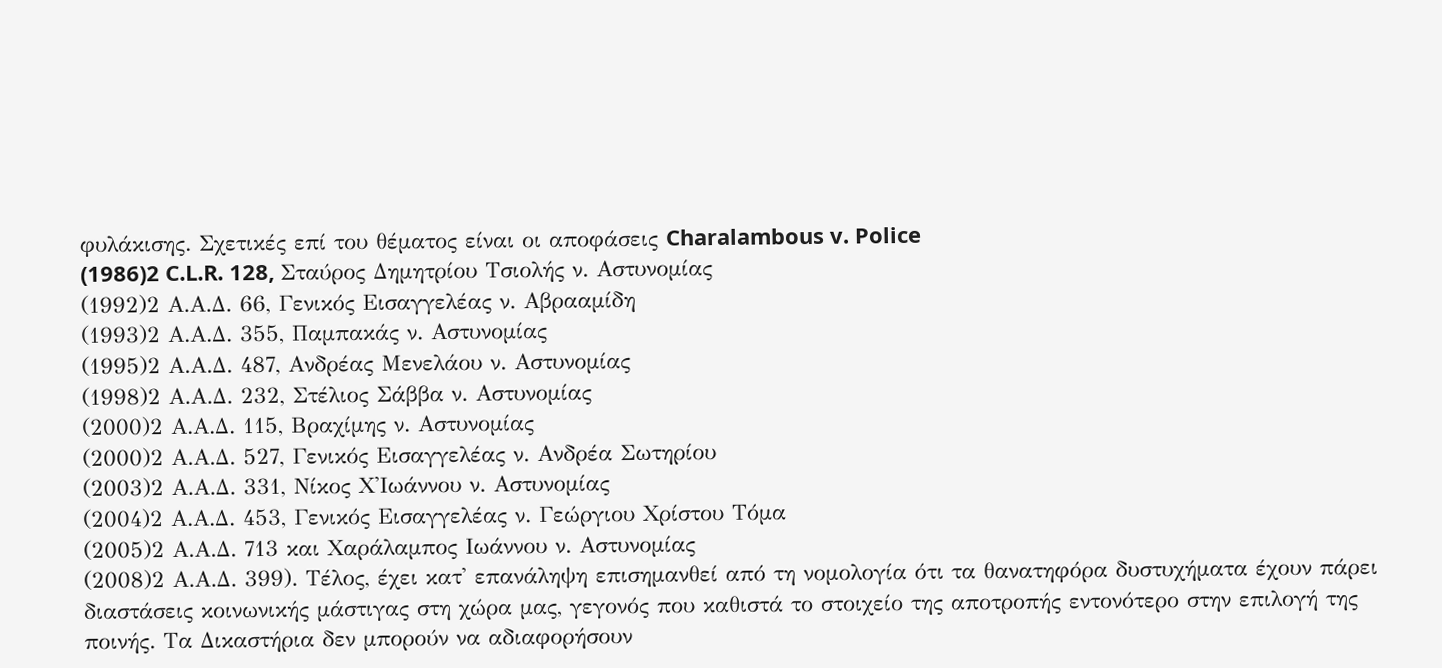φυλάκισης. Σχετικές επί του θέματος είναι οι αποφάσεις Charalambous v. Police
(1986)2 C.L.R. 128, Σταύρος Δημητρίου Τσιολής ν. Αστυνομίας
(1992)2 Α.Α.Δ. 66, Γενικός Εισαγγελέας ν. Αβρααμίδη
(1993)2 Α.Α.Δ. 355, Παμπακάς ν. Αστυνομίας
(1995)2 Α.Α.Δ. 487, Ανδρέας Μενελάου ν. Αστυνομίας
(1998)2 Α.Α.Δ. 232, Στέλιος Σάββα ν. Αστυνομίας
(2000)2 Α.Α.Δ. 115, Βραχίμης ν. Αστυνομίας
(2000)2 Α.Α.Δ. 527, Γενικός Εισαγγελέας ν. Ανδρέα Σωτηρίου
(2003)2 Α.Α.Δ. 331, Νίκος Χ'Ιωάννου ν. Αστυνομίας
(2004)2 Α.Α.Δ. 453, Γενικός Εισαγγελέας ν. Γεώργιου Χρίστου Τόμα
(2005)2 Α.Α.Δ. 713 και Χαράλαμπος Ιωάννου ν. Αστυνομίας
(2008)2 Α.Α.Δ. 399). Τέλος, έχει κατ' επανάληψη επισημανθεί από τη νομολογία ότι τα θανατηφόρα δυστυχήματα έχουν πάρει διαστάσεις κοινωνικής μάστιγας στη χώρα μας, γεγονός που καθιστά το στοιχείο της αποτροπής εντονότερο στην επιλογή της ποινής. Τα Δικαστήρια δεν μπορούν να αδιαφορήσουν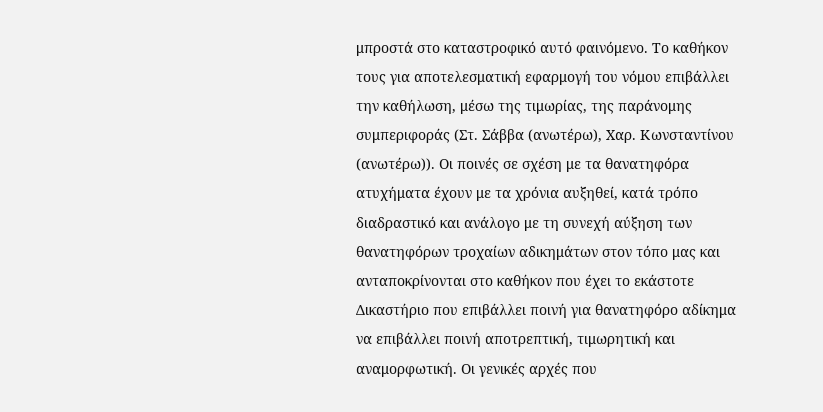μπροστά στο καταστροφικό αυτό φαινόμενο. Το καθήκον τους για αποτελεσματική εφαρμογή του νόμου επιβάλλει την καθήλωση, μέσω της τιμωρίας, της παράνομης συμπεριφοράς (Στ. Σάββα (ανωτέρω), Χαρ. Κωνσταντίνου (ανωτέρω)). Οι ποινές σε σχέση με τα θανατηφόρα ατυχήματα έχουν με τα χρόνια αυξηθεί, κατά τρόπο διαδραστικό και ανάλογο με τη συνεχή αύξηση των θανατηφόρων τροχαίων αδικημάτων στον τόπο μας και ανταποκρίνονται στο καθήκον που έχει το εκάστοτε Δικαστήριο που επιβάλλει ποινή για θανατηφόρο αδίκημα να επιβάλλει ποινή αποτρεπτική, τιμωρητική και αναμορφωτική. Οι γενικές αρχές που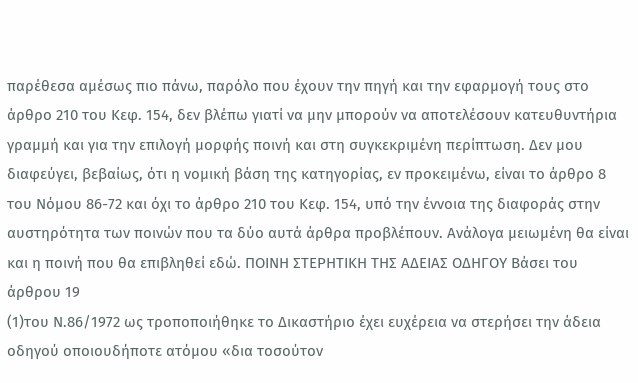παρέθεσα αμέσως πιο πάνω, παρόλο που έχουν την πηγή και την εφαρμογή τους στο άρθρο 210 του Κεφ. 154, δεν βλέπω γιατί να μην μπορούν να αποτελέσουν κατευθυντήρια γραμμή και για την επιλογή μορφής ποινή και στη συγκεκριμένη περίπτωση. Δεν μου διαφεύγει, βεβαίως, ότι η νομική βάση της κατηγορίας, εν προκειμένω, είναι το άρθρο 8 του Νόμου 86-72 και όχι το άρθρο 210 του Κεφ. 154, υπό την έννοια της διαφοράς στην αυστηρότητα των ποινών που τα δύο αυτά άρθρα προβλέπουν. Ανάλογα μειωμένη θα είναι και η ποινή που θα επιβληθεί εδώ. ΠΟΙΝΗ ΣΤΕΡΗΤΙΚΗ ΤΗΣ ΑΔΕΙΑΣ ΟΔΗΓΟΥ Βάσει του άρθρου 19
(1)του Ν.86/1972 ως τροποποιήθηκε το Δικαστήριο έχει ευχέρεια να στερήσει την άδεια οδηγού οποιουδήποτε ατόμου «δια τοσούτον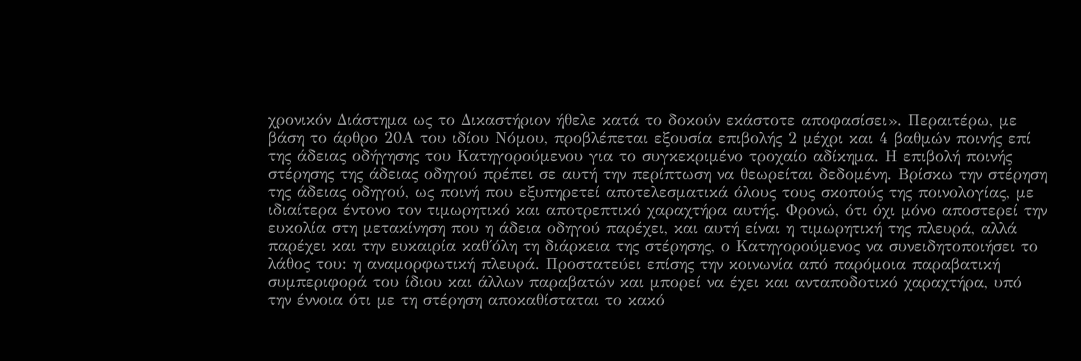χρονικόν Διάστημα ως το Δικαστήριον ήθελε κατά το δοκούν εκάστοτε αποφασίσει». Περαιτέρω, με βάση το άρθρο 20Α του ιδίου Νόμου, προβλέπεται εξουσία επιβολής 2 μέχρι και 4 βαθμών ποινής επί της άδειας οδήγησης του Κατηγορούμενου για το συγκεκριμένο τροχαίο αδίκημα. Η επιβολή ποινής στέρησης της άδειας οδηγού πρέπει σε αυτή την περίπτωση να θεωρείται δεδομένη. Βρίσκω την στέρηση της άδειας οδηγού, ως ποινή που εξυπηρετεί αποτελεσματικά όλους τους σκοπούς της ποινολογίας, με ιδιαίτερα έντονο τον τιμωρητικό και αποτρεπτικό χαραχτήρα αυτής. Φρονώ, ότι όχι μόνο αποστερεί την ευκολία στη μετακίνηση που η άδεια οδηγού παρέχει, και αυτή είναι η τιμωρητική της πλευρά, αλλά παρέχει και την ευκαιρία καθ΄όλη τη διάρκεια της στέρησης, ο Κατηγορούμενος να συνειδητοποιήσει το λάθος του: η αναμορφωτική πλευρά. Προστατεύει επίσης την κοινωνία από παρόμοια παραβατική συμπεριφορά του ίδιου και άλλων παραβατών και μπορεί να έχει και ανταποδοτικό χαραχτήρα, υπό την έννοια ότι με τη στέρηση αποκαθίσταται το κακό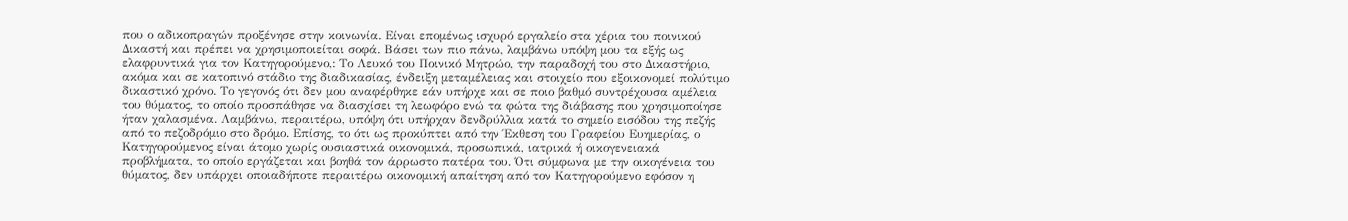που ο αδικοπραγών προξένησε στην κοινωνία. Είναι επομένως ισχυρό εργαλείο στα χέρια του ποινικού Δικαστή και πρέπει να χρησιμοποιείται σοφά. Βάσει των πιο πάνω, λαμβάνω υπόψη μου τα εξής ως ελαφρυντικά για τον Κατηγορούμενο,: Το Λευκό του Ποινικό Μητρώο, την παραδοχή του στο Δικαστήριο, ακόμα και σε κατοπινό στάδιο της διαδικασίας, ένδειξη μεταμέλειας και στοιχείο που εξοικονομεί πολύτιμο δικαστικό χρόνο. Το γεγονός ότι δεν μου αναφέρθηκε εάν υπήρχε και σε ποιο βαθμό συντρέχουσα αμέλεια του θύματος, το οποίο προσπάθησε να διασχίσει τη λεωφόρο ενώ τα φώτα της διάβασης που χρησιμοποίησε ήταν χαλασμένα. Λαμβάνω, περαιτέρω, υπόψη ότι υπήρχαν δενδρύλλια κατά το σημείο εισόδου της πεζής από το πεζοδρόμιο στο δρόμο. Επίσης, το ότι ως προκύπτει από την Έκθεση του Γραφείου Ευημερίας, ο Κατηγορούμενος είναι άτομο χωρίς ουσιαστικά οικονομικά, προσωπικά, ιατρικά ή οικογενειακά προβλήματα, το οποίο εργάζεται και βοηθά τον άρρωστο πατέρα του. Ότι σύμφωνα με την οικογένεια του θύματος, δεν υπάρχει οποιαδήποτε περαιτέρω οικονομική απαίτηση από τον Κατηγορούμενο εφόσον η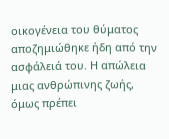οικογένεια του θύματος αποζημιώθηκε ήδη από την ασφάλειά του. Η απώλεια μιας ανθρώπινης ζωής, όμως πρέπει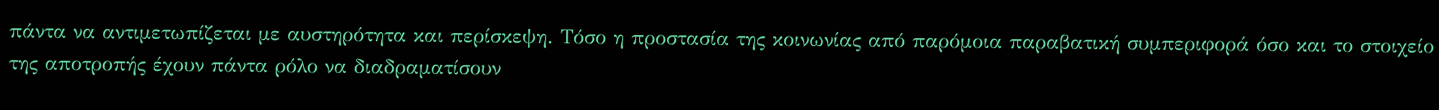πάντα να αντιμετωπίζεται με αυστηρότητα και περίσκεψη. Τόσο η προστασία της κοινωνίας από παρόμοια παραβατική συμπεριφορά όσο και το στοιχείο της αποτροπής έχουν πάντα ρόλο να διαδραματίσουν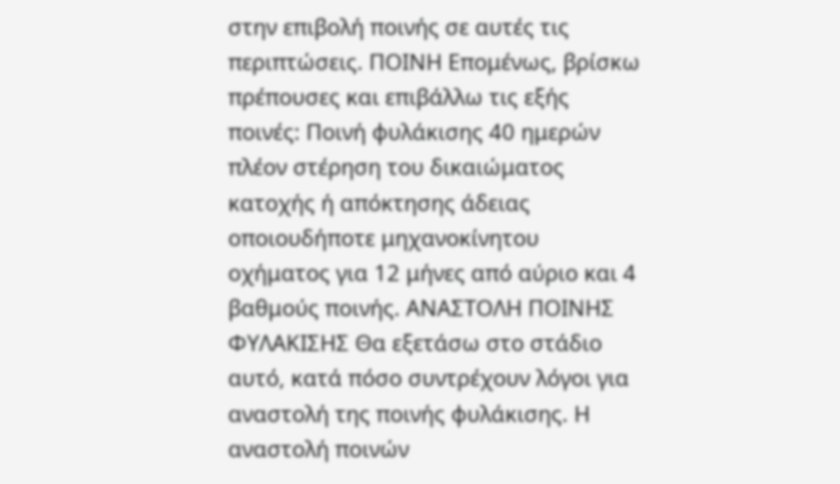στην επιβολή ποινής σε αυτές τις περιπτώσεις. ΠΟΙΝΗ Επομένως, βρίσκω πρέπουσες και επιβάλλω τις εξής ποινές: Ποινή φυλάκισης 40 ημερών πλέον στέρηση του δικαιώματος κατοχής ή απόκτησης άδειας οποιουδήποτε μηχανοκίνητου οχήματος για 12 μήνες από αύριο και 4 βαθμούς ποινής. ΑΝΑΣΤΟΛΗ ΠΟΙΝΗΣ ΦΥΛΑΚΙΣΗΣ Θα εξετάσω στο στάδιο αυτό, κατά πόσο συντρέχουν λόγοι για αναστολή της ποινής φυλάκισης. Η αναστολή ποινών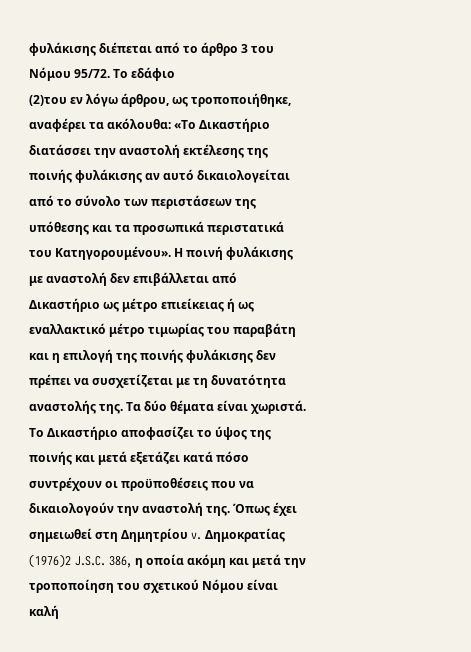φυλάκισης διέπεται από το άρθρο 3 του Νόμου 95/72. Το εδάφιο
(2)του εν λόγω άρθρου, ως τροποποιήθηκε, αναφέρει τα ακόλουθα: «Το Δικαστήριο διατάσσει την αναστολή εκτέλεσης της ποινής φυλάκισης αν αυτό δικαιολογείται από το σύνολο των περιστάσεων της υπόθεσης και τα προσωπικά περιστατικά του Κατηγορουμένου». Η ποινή φυλάκισης με αναστολή δεν επιβάλλεται από Δικαστήριο ως μέτρο επιείκειας ή ως εναλλακτικό μέτρο τιμωρίας του παραβάτη και η επιλογή της ποινής φυλάκισης δεν πρέπει να συσχετίζεται με τη δυνατότητα αναστολής της. Τα δύο θέματα είναι χωριστά. Το Δικαστήριο αποφασίζει το ύψος της ποινής και μετά εξετάζει κατά πόσο συντρέχουν οι προϋποθέσεις που να δικαιολογούν την αναστολή της. Όπως έχει σημειωθεί στη Δημητρίου v. Δημοκρατίας
(1976)2 J.S.C. 386, η οποία ακόμη και μετά την τροποποίηση του σχετικού Νόμου είναι καλή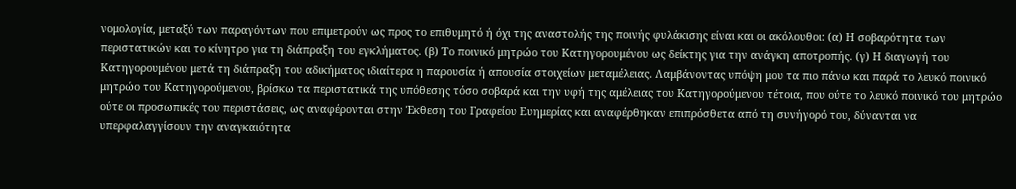νομολογία, μεταξύ των παραγόντων που επιμετρούν ως προς το επιθυμητό ή όχι της αναστολής της ποινής φυλάκισης είναι και οι ακόλουθοι: (α) Η σοβαρότητα των περιστατικών και το κίνητρο για τη διάπραξη του εγκλήματος. (β) Το ποινικό μητρώο του Κατηγορουμένου ως δείκτης για την ανάγκη αποτροπής. (γ) Η διαγωγή του Κατηγορουμένου μετά τη διάπραξη του αδικήματος ιδιαίτερα η παρουσία ή απουσία στοιχείων μεταμέλειας. Λαμβάνοντας υπόψη μου τα πιο πάνω και παρά το λευκό ποινικό μητρώο του Κατηγορούμενου, βρίσκω τα περιστατικά της υπόθεσης τόσο σοβαρά και την υφή της αμέλειας του Κατηγορούμενου τέτοια, που ούτε το λευκό ποινικό του μητρώο ούτε οι προσωπικές του περιστάσεις, ως αναφέρονται στην Έκθεση του Γραφείου Ευημερίας και αναφέρθηκαν επιπρόσθετα από τη συνήγορό του, δύνανται να υπερφαλαγγίσουν την αναγκαιότητα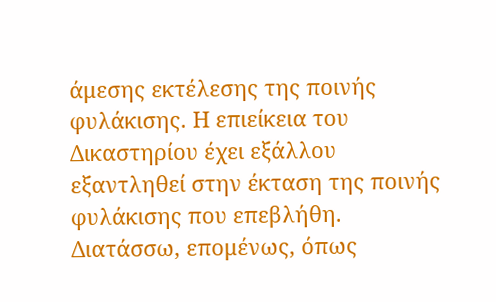άμεσης εκτέλεσης της ποινής φυλάκισης. Η επιείκεια του Δικαστηρίου έχει εξάλλου εξαντληθεί στην έκταση της ποινής φυλάκισης που επεβλήθη. Διατάσσω, επομένως, όπως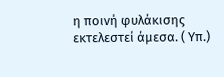η ποινή φυλάκισης εκτελεστεί άμεσα. ( Υπ.)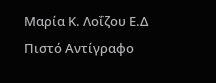Μαρία Κ. Λοΐζου Ε.Δ Πιστό Αντίγραφο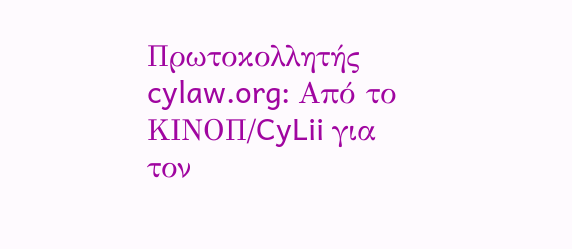Πρωτοκολλητής cylaw.org: Από το ΚΙΝOΠ/CyLii για τον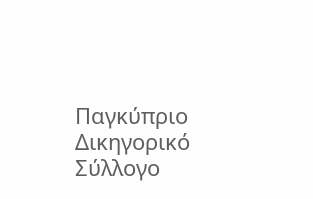Παγκύπριο Δικηγορικό Σύλλογο